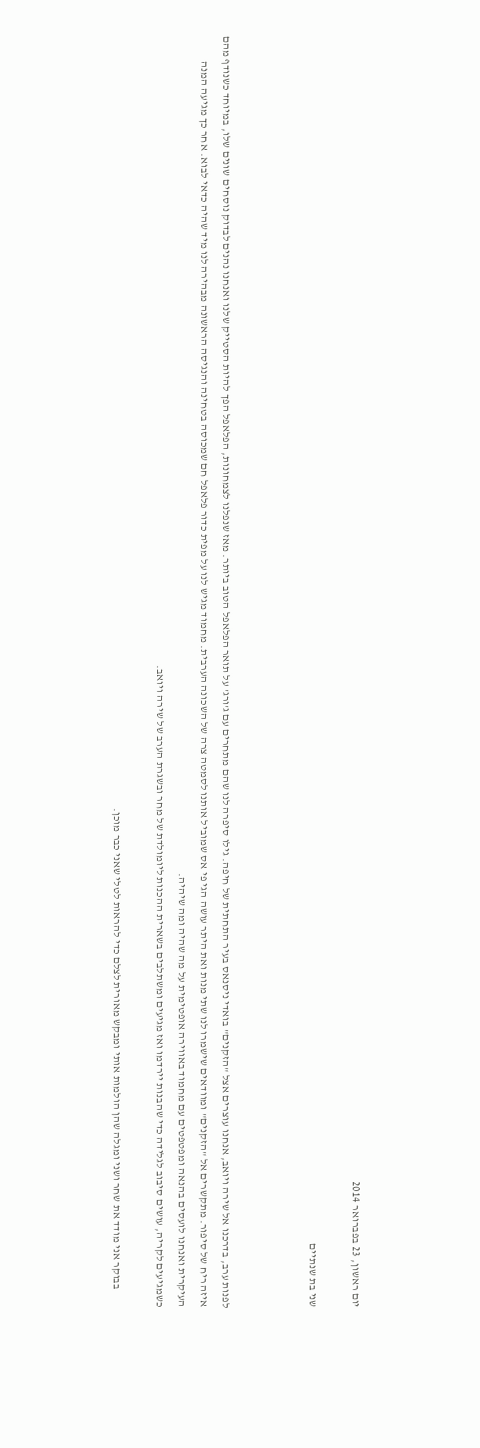יום ראשון, 23 בפברואר 2014

שני בת שנתיים



לפנות ערב, בדרכנו אל שירה ויואב, אנחנו עוצרים אצל "הזקנים" בואדי ניסנאס בעיר התחתית של חיפה. גילו סיפרה לנו שהם מתחרים עם ג'ורג' על תואר הפלאפל הטוב ביותר. מאז שנפלנו לצמחונות, הפלאפל הפך להיות הסטייק שלנו ואנחנו נהנים לבדוק נוסחים שונים שלו, במיוחד כשנודף מהם איזה ריח של סיפור. מתקשרים אל "הזקנים" ומוודאים שישמרו לנו שתי מנות ואת היתר עושה הגי פי אס שמוביל אותנו לסמטה צרה של השכונה הערבית. מחמוד מגיש לנו על מפית כדור פלאפל חם שמכוסה בטחינה והנגיסה הראשונה מבהירה לנו מיד שהיה כדאי לבוא. אחר כך מגיעה המנה העיקרית ואנחנו לועסים בהנאה ומפטפטים עם מחמוד באווירה אופטימית על מה שהיה ומה שיהיה.
כשמגיעים לקריה, עושים סיבוב לגלידה כדי שהבנות יירדמו ואז מגיעים ומשתלבים בשארית ההכנות ליומולדת של מחר ובשגרת הערב של שירה ויואב.

        בבוקר אני מודד את שחר ושני ומגלה שהן הולמות אותי ומבקש מאורית לצלם כדי להראות לטלי שאני כבר מוכן.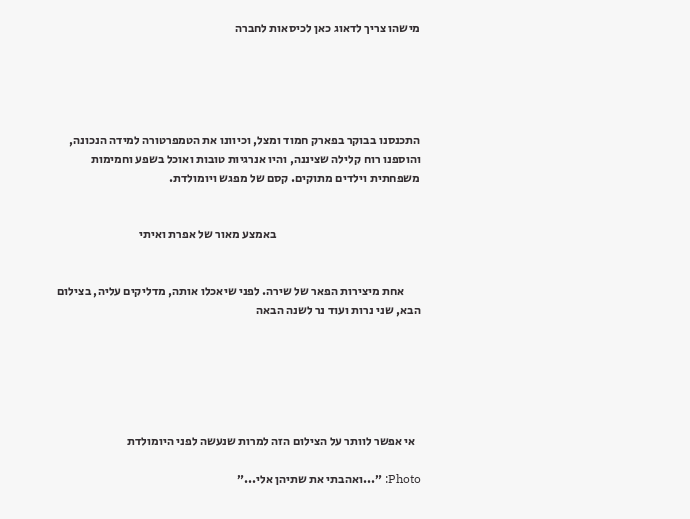מישהו צריך לדאוג כאן לכיסאות לחברה





התכנסנו בבוקר בפארק חמוד ומצל, וכיוונו את הטמפרטורה למידה הנכונה, והוספנו רוח קלילה שציננה, והיו אנרגיות טובות ואוכל בשפע וחמימות משפחתית וילדים מתוקים. קסם של מפגש ויומולדת.


                                                            באמצע מאור של אפרת ואיתי


       אחת מיצירות הפאר של שירה. לפני שיאכלו אותה, מדליקים עליה, בצילום הבא, שני נרות ועוד נר לשנה הבאה






  אי אפשר לוותר על הצילום הזה למרות שנעשה לפני היומולדת

Photo: ״...ואהבתי את שתיהן אלי...״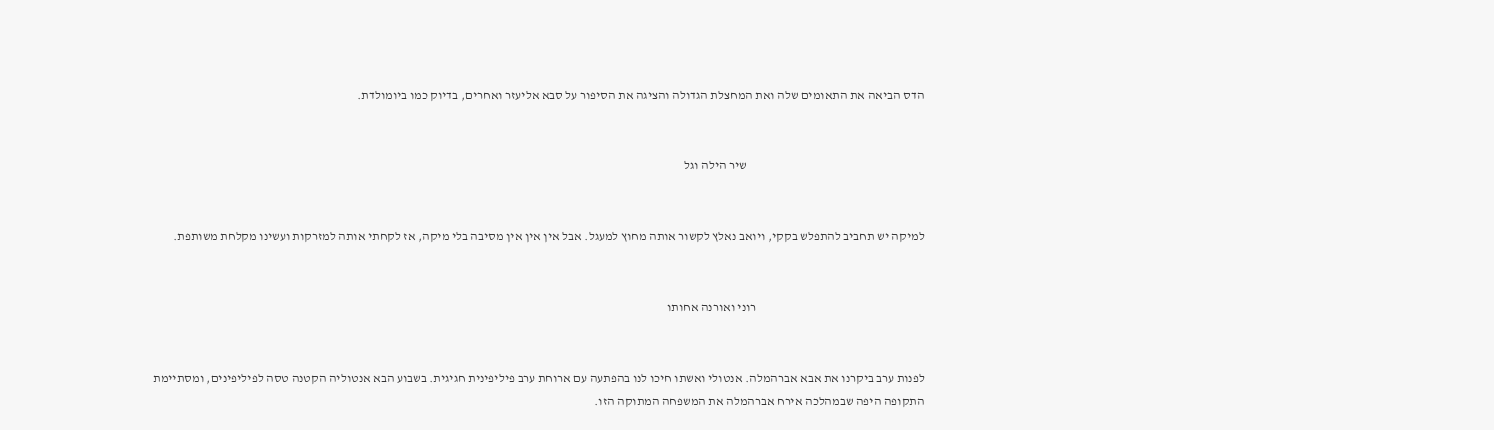הדס הביאה את התאומים שלה ואת המחצלת הגדולה והציגה את הסיפור על סבא אליעזר ואחרים, בדיוק כמו ביומולדת.


                                                                        שיר הילה וגל


למיקה יש תחביב להתפלש בקקי, ויואב נאלץ לקשור אותה מחוץ למעגל. אבל אין אין אין מסיבה בלי מיקה, אז לקחתי אותה למזרקות ועשינו מקלחת משותפת.


                                                                    רוני ואורנה אחותו


לפנות ערב ביקרנו את אבא אברהמלה. אנטולי ואשתו חיכו לנו בהפתעה עם ארוחת ערב פיליפינית חגיגית. בשבוע הבא אנטוליה הקטנה טסה לפיליפינים, ומסתיימת התקופה היפה שבמהלכה אירח אברהמלה את המשפחה המתוקה הזו.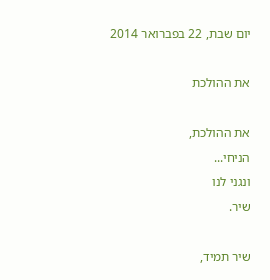יום שבת, 22 בפברואר 2014

את ההולכת

את ההולכת,
הניחי...
ונגני לנו
שיר.

שיר תמיד,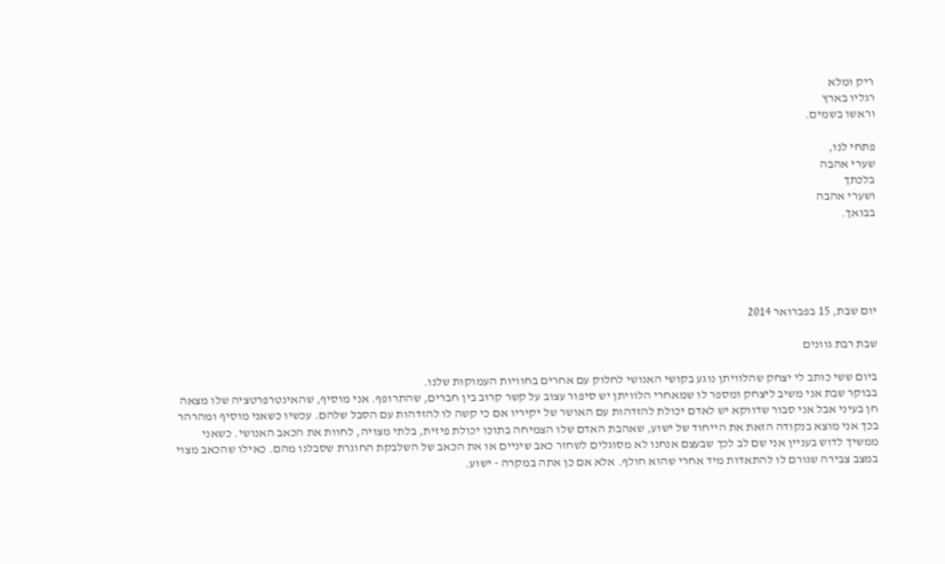ריק ומלא
רגליו בארץ
וראשו בשמים.

פתחי לנו,
שערי אהבה
בלכתך
ושערי אהבה
בבואך.





יום שבת, 15 בפברואר 2014

שבת רבת גוונים

ביום ששי כותב לי יצחק שהלוויתן נוגע בקושי האנושי לחלוק עם אחרים בחוויות העמוקות שלנו.
בבוקר שבת אני משיב ליצחק ומספר לו שמאחרי הלוויתן יש סיפור עצוב על קשר קרוב בין חברים, שהתרופף. אני מוסיף, שהאינטרפרטציה שלו מצאה חן בעיני אבל אני סבור שדווקא יש לאדם יכולת להזדהות עם האושר של יקיריו אם כי קשה לו להזדהות עם הסבל שלהם. עכשיו כשאני מוסיף ומהרהר בכך אני מוצא בנקודה הזאת את הייחוד של ישוע, שאהבת האדם שלו הצמיחה בתוכו יכולת פיזית, בלתי מצויה, לחוות את הכאב האנושי. כשאני ממשיך לדוש בעניין אני שם לב לכך שבעצם אנחנו לא מסוגלים לשחזר כאב שיניים או את הכאב של השלבקת החוגרת שסבלנו מהם. כאילו שהכאב מצוי במצב צבירה שגורם לו להתאדות מיד אחרי שהוא חולף. אלא אם כן אתה במקרה - ישוע.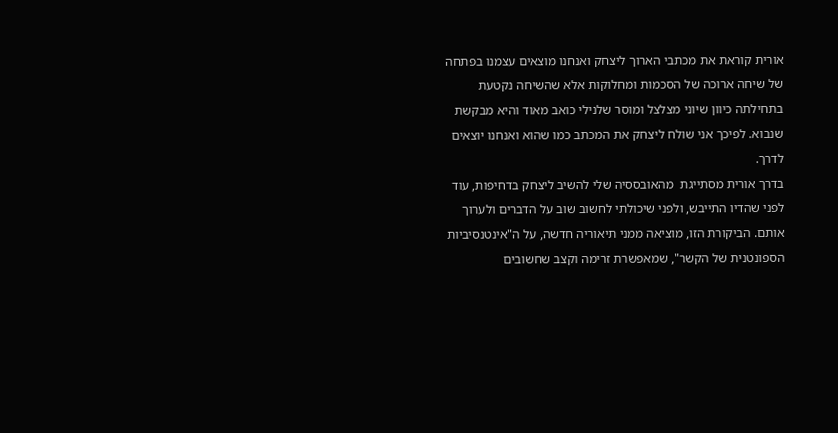אורית קוראת את מכתבי הארוך ליצחק ואנחנו מוצאים עצמנו בפתחה של שיחה ארוכה של הסכמות ומחלוקות אלא שהשיחה נקטעת בתחילתה כיוון שיוני מצלצל ומוסר שלנילי כואב מאוד והיא מבקשת שנבוא. לפיכך אני שולח ליצחק את המכתב כמו שהוא ואנחנו יוצאים לדרך.
בדרך אורית מסתייגת  מהאובססיה שלי להשיב ליצחק בדחיפות, עוד לפני שהדיו התייבש, ולפני שיכולתי לחשוב שוב על הדברים ולערוך אותם. הביקורת הזו, מוציאה ממני תיאוריה חדשה, על ה"אינטנסיביות הספונטנית של הקשר", שמאפשרת זרימה וקצב שחשובים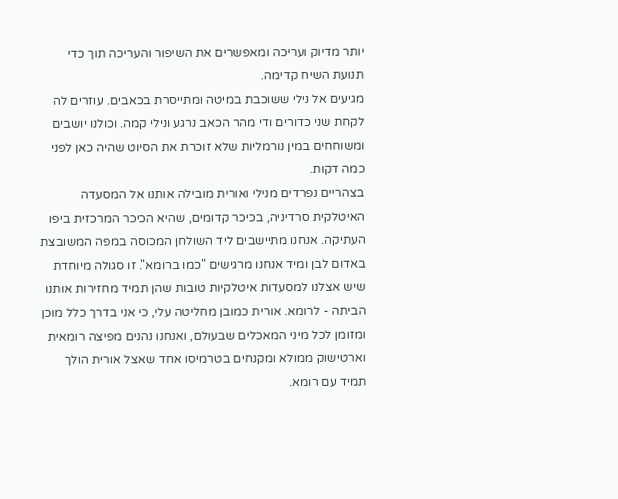יותר מדיוק ועריכה ומאפשרים את השיפור והעריכה תוך כדי תנועת השיח קדימה.
מגיעים אל נילי ששוכבת במיטה ומתייסרת בכאבים. עוזרים לה לקחת שני כדורים ודי מהר הכאב נרגע ונילי קמה. וכולנו יושבים ומשוחחים במין נורמליות שלא זוכרת את הסיוט שהיה כאן לפני כמה דקות.
בצהריים נפרדים מנילי ואורית מובילה אותנו אל המסעדה האיטלקית סרדיניה, בכיכר קדומים, שהיא הכיכר המרכזית ביפו העתיקה. אנחנו מתיישבים ליד השולחן המכוסה במפה המשובצת באדום לבן ומיד אנחנו מרגישים "כמו ברומא". זו סגולה מיוחדת שיש אצלנו למסעדות איטלקיות טובות שהן תמיד מחזירות אותנו הביתה - לרומא. אורית כמובן מחליטה עלי, כי אני בדרך כלל מוכן ומזומן לכל מיני המאכלים שבעולם, ואנחנו נהנים מפיצה רומאית וארטישוק ממולא ומקנחים בטרמיסו אחד שאצל אורית הולך תמיד עם רומא.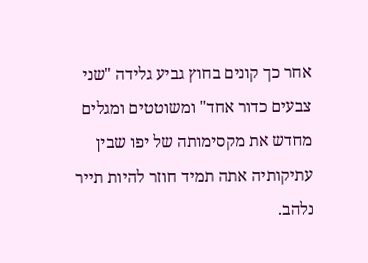אחר כך קונים בחוץ גביע גלידה "שני צבעים כדור אחד" ומשוטטים ומגלים מחדש את מקסימותה של יפו שבין עתיקותיה אתה תמיד חוזר להיות תייר נלהב.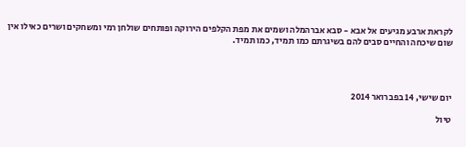לקראת ארבע מגיעים אל אבא - סבא אברהמלה ושמים את מפת הקלפים הירוקה ופותחים שולחן רמי ומשחקים ושרים כאילו אין שום שיכחה והחיים סבים להם בשיגרתם כמו תמיד, כמו תמיד.




יום שישי, 14 בפברואר 2014

טיול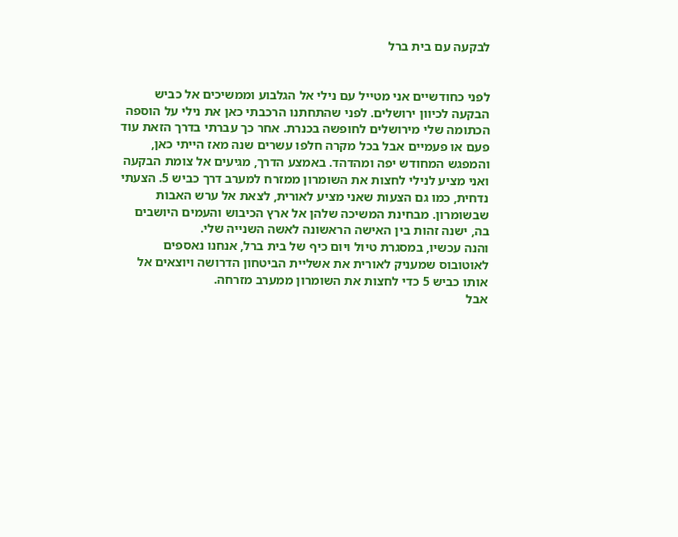לבקעה עם בית ברל


לפני כחודשיים אני מטייל עם נילי אל הגלבוע וממשיכים אל כביש הבקעה לכיוון ירושלים. לפני שהתחתנו הרכבתי כאן את נילי על הוספה הכתומה שלי מירושלים לחופשה בכנרת. אחר כך עברתי בדרך הזאת עוד פעם או פעמיים אבל בכל מקרה חלפו עשרים שנה מאז הייתי כאן, והמפגש המחודש יפה ומהדהד. באמצע הדרך, מגיעים אל צומת הבקעה ואני מציע לנילי לחצות את השומרון ממזרח למערב דרך כביש 5. הצעתי נדחית, כמו גם הצעות שאני מציע לאורית, לצאת אל ערש האבות שבשומרון. מבחינת המשיכה שלהן אל ארץ הכיבוש והעמים היושבים בה, ישנה זהות בין האישה הראשונה לאשה השנייה שלי.
והנה עכשיו, במסגרת טיול ויום כיף של בית ברל, אנחנו נאספים לאוטובוס שמעניק לאורית את אשליית הביטחון הדרושה ויוצאים אל אותו כביש 5 כדי לחצות את השומרון ממערב מזרחה.
אבל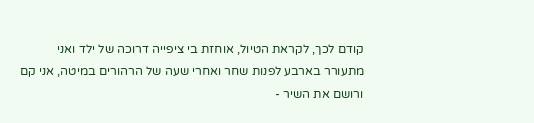קודם לכך, לקראת הטיול, אוחזת בי ציפייה דרוכה של ילד ואני מתעורר בארבע לפנות שחר ואחרי שעה של הרהורים במיטה, אני קם ורושם את השיר -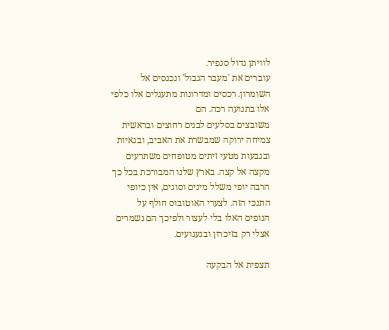לוויתן גדול סנפיר.
עוברים את 'מעבר הגבול' ונכנסים אל השומרון. רכסים ומדרונות מתעגלים אלו כלפי אלו בתנועה רכה. הם
משובצים בסלעים לבנים רחוצים ובראשית צמיחה ירוקה שמבשרת את האביב, ובגאיות ובגבעות מטעי זיתים מטופחים משתרעים מקצה אל קצה. בארץ שלנו המבורכת בכל כך הרבה יופי משלל מינים וסוגים, אין כיופי התנכי הזה. לצערי האוטובוס חולף על הנופים האלו בלי לעצור ולפיכך הם נשמרים אצלי רק בזיכרון ובגעגועים.

תצפית אל הבקעה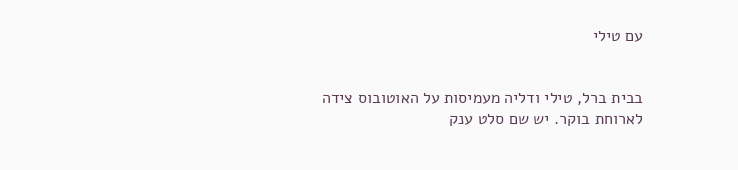עם טילי


בבית ברל, טילי ודליה מעמיסות על האוטובוס צידה לארוחת בוקר. יש שם סלט ענק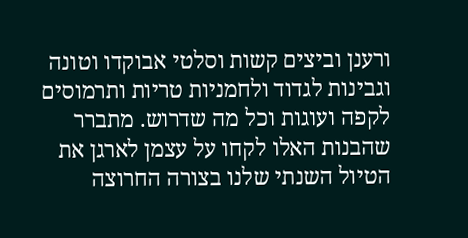ורענן וביצים קשות וסלטי אבוקדו וטונה וגבינות לגדוד ולחמניות טריות ותרמוסים לקפה ועוגות וכל מה שדרוש. מתברר שהבנות האלו לקחו על עצמן לארגן את הטיול השנתי שלנו בצורה החרוצה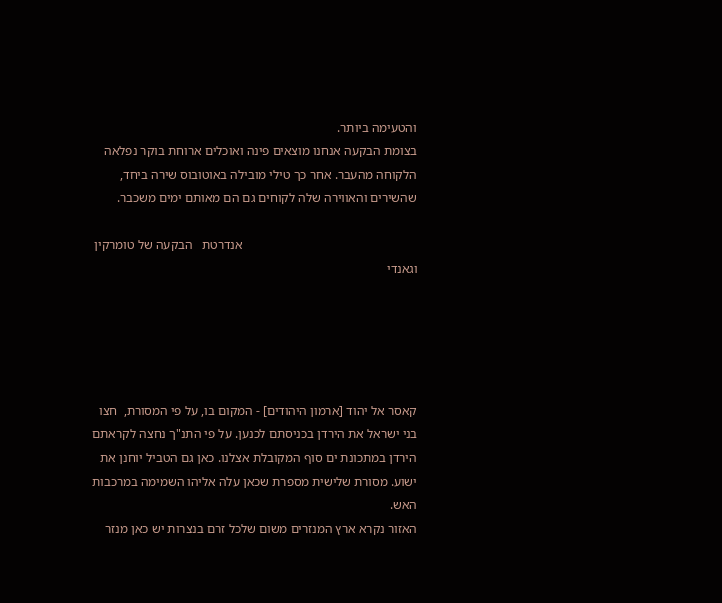והטעימה ביותר.
בצומת הבקעה אנחנו מוצאים פינה ואוכלים ארוחת בוקר נפלאה הלקוחה מהעבר. אחר כך טילי מובילה באוטובוס שירה ביחד, שהשירים והאווירה שלה לקוחים גם הם מאותם ימים משכבר.

                                                      אנדרטת   הבקעה של טומרקין וגאנדי





קאסר אל יהוד [ארמון היהודים] - המקום בו, על פי המסורת,  חצו בני ישראל את הירדן בכניסתם לכנען. על פי התנ"ך נחצה לקראתם הירדן במתכונת ים סוף המקובלת אצלנו. כאן גם הטביל יוחנן את ישוע. מסורת שלישית מספרת שכאן עלה אליהו השמימה במרכבות האש.
האזור נקרא ארץ המנזרים משום שלכל זרם בנצרות יש כאן מנזר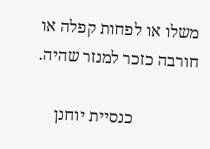משלו או לפחות קפלה או חורבה כזכר למנזר שהיה.

               כנסיית יוחנן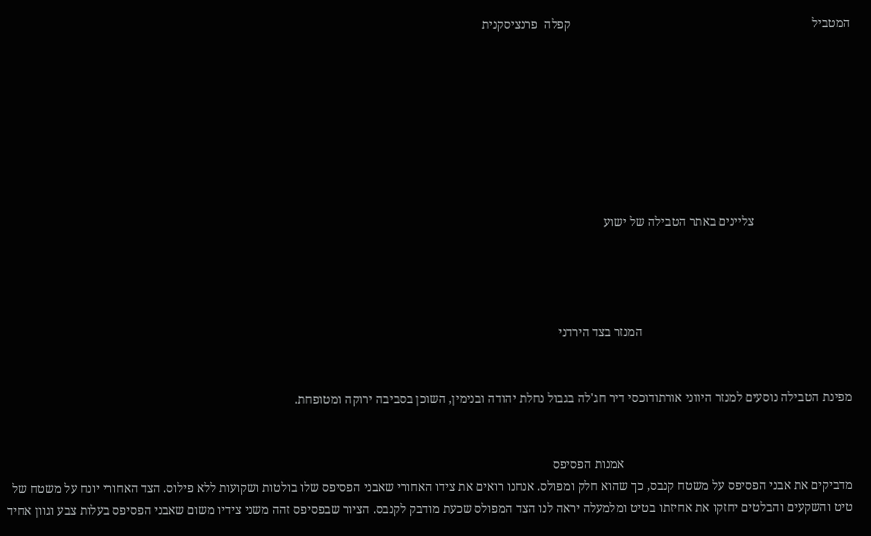המטביל                                                                             קפלה  פרנציסקנית








                               צליינים באתר הטבילה של ישוע




                                                                   המנזר בצד הירדני


מפינת הטבילה נוסעים למנזר היווני אורתודוכסי דיר חג'לה בגבול נחלת יהודה ובנימין, השוכן בסביבה ירוקה ומטופחת.


                                                                         אמנות הפסיפס
מדביקים את אבני הפסיפס על משטח קנבס, כך שהוא חלק ומפולס. אנחנו רואים את צידו האחורי שאבני הפסיפס שלו בולטות ושקועות ללא פילוס. הצד האחורי יונח על משטח של טיט והשקעים והבלטים יחזקו את אחיזתו בטיט ומלמעלה יראה לנו הצד המפולס שכעת מודבק לקנבס. הציור שבפסיפס זהה משני צידיו משום שאבני הפסיפס בעלות צבע וגוון אחיד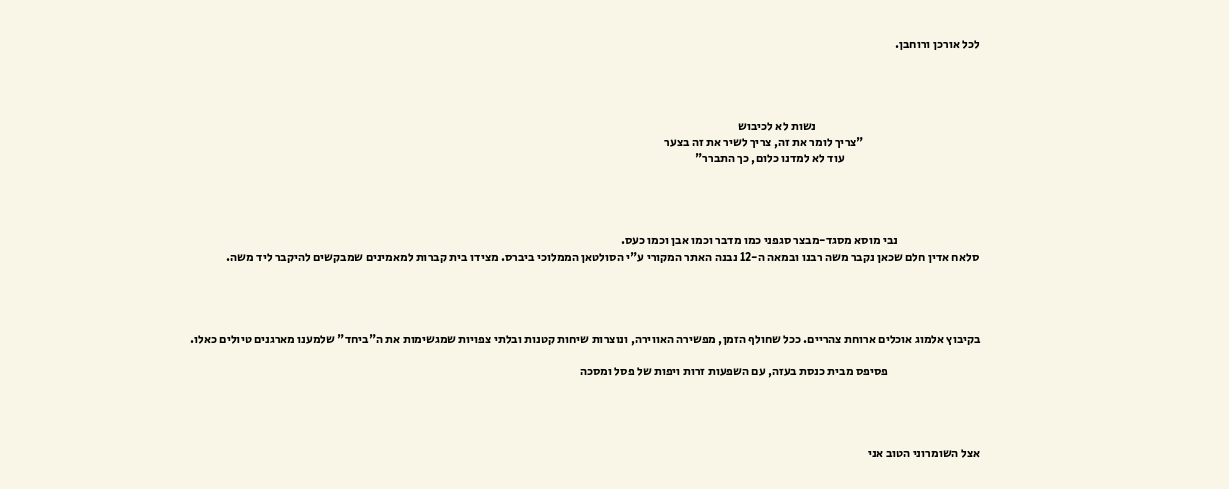לכל אורכן ורוחבן.




                                                                    נשות לא לכיבוש
                                                "צריך לומר את זה, צריך לשיר את זה בצער
                                                        עוד לא למדנו כלום, כך התברר"




                                  נבי מוסא מסגד-מבצר סגפני כמו מדבר וכמו אבן וכמו כעס.
סלאח אדין חלם שכאן נקבר משה רבנו ובמאה ה-12 נבנה האתר המקורי ע"י הסולטאן הממלוכי ביברס. מצידו בית קברות למאמינים שמבקשים להיקבר ליד משה.




בקיבוץ אלמוג אוכלים ארוחת צהריים. ככל שחולף הזמן, מפשירה האווירה, ונוצרות שיחות קטנות ובלתי צפויות שמגשימות את ה"ביחד" שלמענו מארגנים טיולים כאלו.

                                      פסיפס מבית כנסת בעזה, עם השפעות זרות ויפות של פסל ומסכה




אצל השומרוני הטוב אני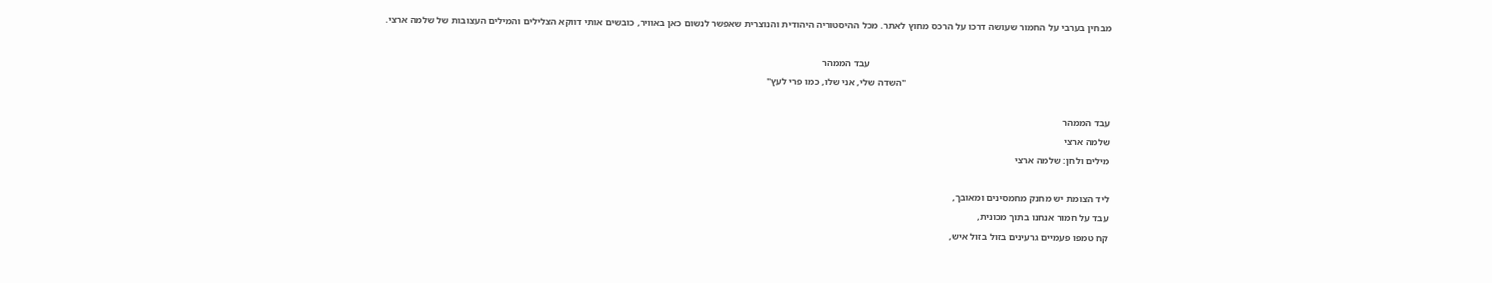מבחין בערבי על החמור שעושה דרכו על הרכס מחוץ לאתר. מכל ההיסטוריה היהודית והנוצרית שאפשר לנשום כאן באוויר, כובשים אותי דווקא הצלילים והמילים העצובות של שלמה ארצי.

                                                                                                   עבד הממהר
                                                                                    "השדה שלי, אני שלו, כמו פרי לעץ"

עבד הממהר
שלמה ארצי
מילים ולחן: שלמה ארצי

ליד הצומת יש מחנק מחמסינים ומאובך,
עבד על חמור אנחנו בתוך מכונית,
קח טמפו פעמיים גרעינים בזול בזול איש,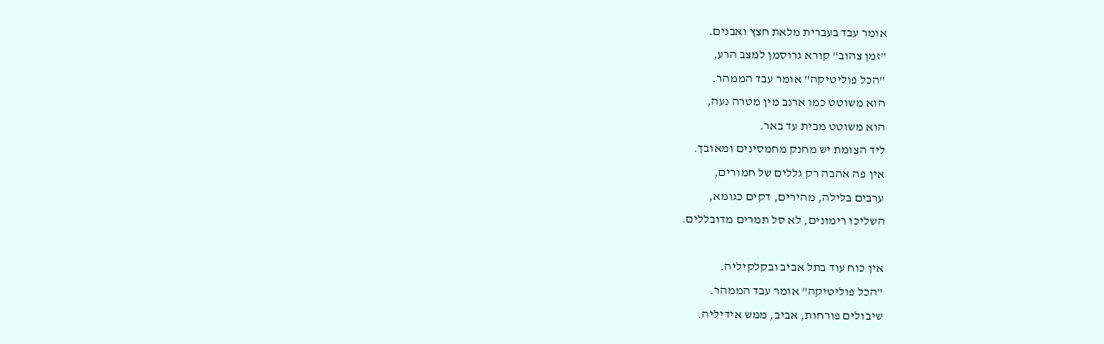אומר עבד בעברית מלאת חצץ ואבנים.
"זמן צהוב" קורא גרוסמן למצב הרע,
"הכל פוליטיקה" אומר עבד הממהר.
הוא משוטט כמו ארנב מין מטרה נעה,
הוא משוטט מבית עד באר.
ליד הצומת יש מחנק מחמסינים ומאובך.
אין פה אהבה רק גללים של חמורים,
ערבים בלילה, מהירים, דקים כגומא,
השליכו רימונים, לא סל תמרים מדובללים.

אין כוח עוד בתל אביב ובקלקיליה.
"הכל פוליטיקה" אומר עבד הממהר.
שיבולים פורחות, אביב, ממש אידיליה.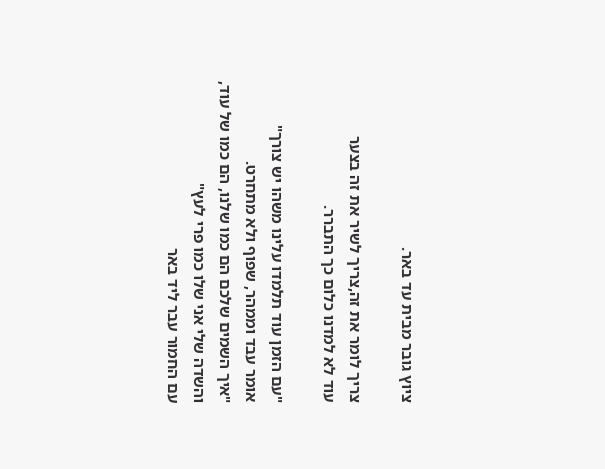ציוץ גובר מבית עד באר.

צריך לומר את זה,צריך לשיר את זה בצער
עוד לא למדנו כלום כך התברר.

"עם הזמן עוד תלמדו עלינו משהו יש צורך"
אומר עבד וממהר, שפוף ולא מתחרט.
"איך השמים שלכם הם כמו שלנו, הם כמו של עוד,
והשדה שלי אני שלו כמו פרי לעץ"
עם החמור עבר ליד באר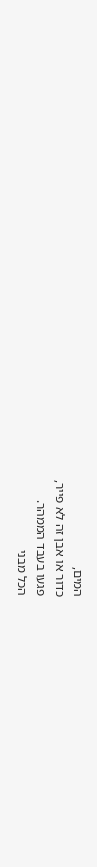המים,
כדור או אבן זה לא פייר,
פגעו בעבד הממהר.
הכל מבני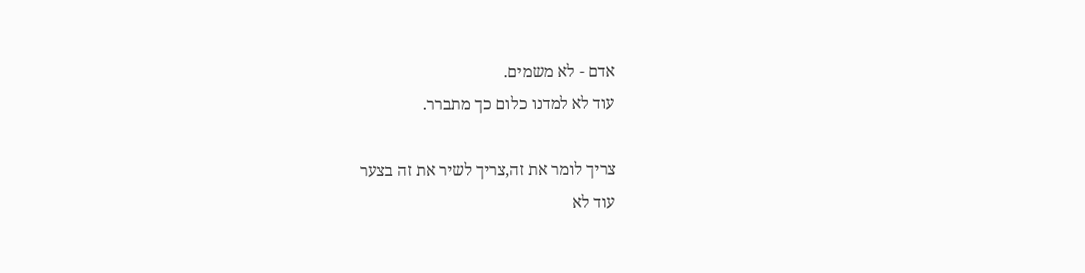אדם - לא משמים.
עוד לא למדנו כלום כך מתברר.

צריך לומר את זה,צריך לשיר את זה בצער
עוד לא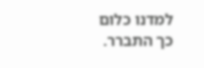למדנו כלום כך התברר.